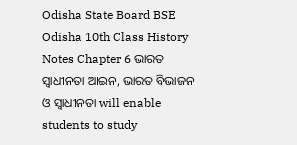Odisha State Board BSE Odisha 10th Class History Notes Chapter 6 ଭାରତ ସ୍ଵାଧୀନତା ଆଇନ, ଭାରତ ବିଭାଜନ ଓ ସ୍ଵାଧୀନତା will enable students to study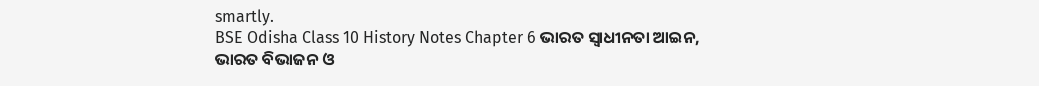smartly.
BSE Odisha Class 10 History Notes Chapter 6 ଭାରତ ସ୍ଵାଧୀନତା ଆଇନ, ଭାରତ ବିଭାଜନ ଓ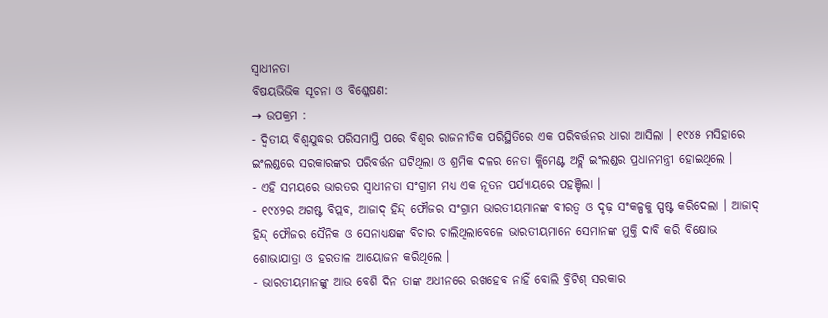ସ୍ଵାଧୀନତା
ବିଷୟଭିଭିକ ସୂଚନା ଓ ବିଶ୍ଳେଷଣ:
→ ଉପକ୍ରମ :
- ଦ୍ଵିତୀୟ ବିଶ୍ବଯୁଦ୍ଧର ପରିସମାପ୍ତି ପରେ ବିଶ୍ଵର ରାଜନୀତିକ ପରିସ୍ଥିତିରେ ଏକ ପରିବର୍ତ୍ତନର ଧାରା ଆସିଲା । ୧୯୪୫ ମସିହାରେ ଇଂଲଣ୍ଡରେ ସରକାରଙ୍କର ପରିବର୍ତ୍ତନ ଘଟିଥିଲା ଓ ଶ୍ରମିକ ଦଳର ନେତା କ୍ଲିମେଣ୍ଟ ଅଟ୍ଲି ଇଂଲଣ୍ଡର ପ୍ରଧାନମନ୍ତ୍ରୀ ହୋଇଥିଲେ ।
- ଏହି ସମୟରେ ଭାରତର ସ୍ଵାଧୀନତା ସଂଗ୍ରାମ ମଧ୍ଯ ଏକ ନୂତନ ପର୍ଯ୍ୟାୟରେ ପହଞ୍ଚିଲା ।
- ୧୯୪୨ର ଅଗଷ୍ଟ ବିପ୍ଲବ, ଆଜାଦ୍ ହିନ୍ଦ୍ ଫୌଜର ସଂଗ୍ରାମ ଭାରତୀୟମାନଙ୍କ ବୀରତ୍ଵ ଓ ଦୃଢ଼ ସଂକଳ୍ପକୁ ସ୍ପଷ୍ଟ କରିଦେଲା । ଆଜାଦ୍ ହିନ୍ଦ୍ ଫୌଜର ସୈନିକ ଓ ସେନାଧ୍ୟକ୍ଷଙ୍କ ବିଚାର ଚାଲିଥିଲାବେଳେ ଭାରତୀୟମାନେ ସେମାନଙ୍କ ମୁକ୍ତି ଦାବି କରି ବିକ୍ଷୋଭ ଶୋଭାଯାତ୍ରା ଓ ହରତାଳ ଆୟୋଜନ କରିଥିଲେ ।
- ଭାରତୀୟମାନଙ୍କୁ ଆଉ ବେଶି ଦିନ ତାଙ୍କ ଅଧୀନରେ ରଖହେବ ନାହିଁ ବୋଲି ବ୍ରିଟିଶ୍ ସରକାର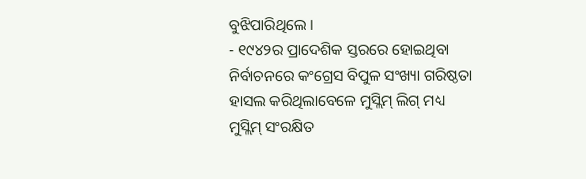ବୁଝିପାରିଥିଲେ ।
- ୧୯୪୨ର ପ୍ରାଦେଶିକ ସ୍ତରରେ ହୋଇଥିବା ନିର୍ବାଚନରେ କଂଗ୍ରେସ ବିପୁଳ ସଂଖ୍ୟା ଗରିଷ୍ଠତା ହାସଲ କରିଥିଲାବେଳେ ମୁସ୍ଲିମ୍ ଲିଗ୍ ମଧ୍ୟ ମୁସ୍ଲିମ୍ ସଂରକ୍ଷିତ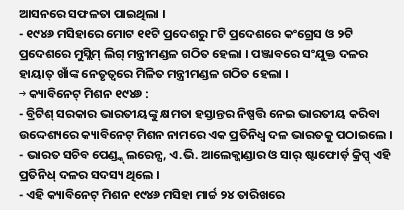ଆସନରେ ସଫଳତା ପାଇଥିଲା ।
- ୧୯୪୬ ମସିହାରେ ମୋଟ ୧୧ଟି ପ୍ରଦେଶରୁ ୮ଟି ପ୍ରଦେଶରେ କଂଗ୍ରେସ ଓ ୨ଟି ପ୍ରଦେଶରେ ମୁସ୍ଲିମ୍ ଲିଗ୍ ମନ୍ତ୍ରୀମଣ୍ଡଳ ଗଠିତ ହେଲା । ପଞ୍ଜାବରେ ସଂଯୁକ୍ତ ଦଳର ହାୟାତ୍ ଖାଁଙ୍କ ନେତୃତ୍ୱରେ ମିଳିତ ମନ୍ତ୍ରୀମଣ୍ଡଳ ଗଠିତ ହେଲା ।
→ କ୍ୟାବିନେଟ୍ ମିଶନ ୧୯୪୬ :
- ବ୍ରିଟିଶ୍ ସରକାର ଭାରତୀୟଙ୍କୁ କ୍ଷମତା ହସ୍ତାନ୍ତର ନିଷ୍ପତ୍ତି ନେଇ ଭାରତୀୟ କରିବା ଉଦ୍ଦେଶ୍ୟରେ କ୍ୟାବିନେଟ୍ ମିଶନ ନାମରେ ଏକ ପ୍ରତିନିଧ୍ଵ ଦଳ ଭାରତକୁ ପଠାଇଲେ ।
- ଭାରତ ସଚିବ ପେଣ୍ଡ୍କ୍ ଲରେନ୍ସ, ଏ.ଭି. ଆଲେକ୍ଜାଣ୍ଡାର ଓ ସାର୍ ଷ୍ଟାଫୋର୍ଡ଼ କ୍ରିପ୍ସ୍ ଏହି ପ୍ରତିନିଧ୍ ଦଳର ସଦସ୍ୟ ଥିଲେ ।
- ଏହି କ୍ୟାବିନେଟ୍ ମିଶନ ୧୯୪୬ ମସିହା ମାର୍ଚ୍ଚ ୨୪ ତାରିଖରେ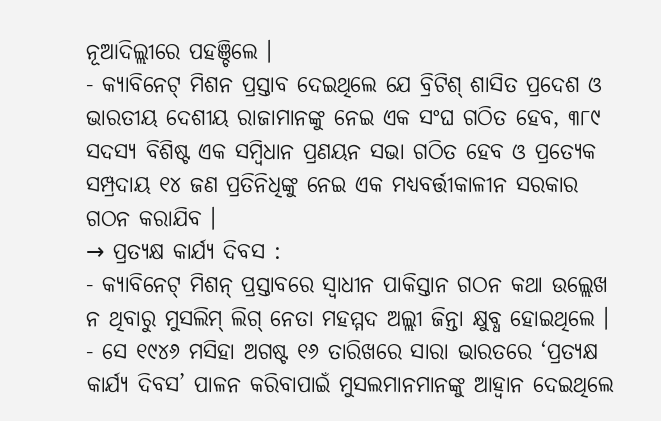ନୂଆଦିଲ୍ଲୀରେ ପହଞ୍ଚିଲେ ।
- କ୍ୟାବିନେଟ୍ ମିଶନ ପ୍ରସ୍ତାବ ଦେଇଥିଲେ ଯେ ବ୍ରିଟିଶ୍ ଶାସିତ ପ୍ରଦେଶ ଓ ଭାରତୀୟ ଦେଶୀୟ ରାଜାମାନଙ୍କୁ ନେଇ ଏକ ସଂଘ ଗଠିତ ହେବ, ୩୮୯ ସଦସ୍ୟ ବିଶିଷ୍ଟ ଏକ ସମ୍ବିଧାନ ପ୍ରଣୟନ ସଭା ଗଠିତ ହେବ ଓ ପ୍ରତ୍ୟେକ ସମ୍ପ୍ରଦାୟ ୧୪ ଜଣ ପ୍ରତିନିଧିଙ୍କୁ ନେଇ ଏକ ମଧ୍ୟବର୍ତ୍ତୀକାଳୀନ ସରକାର ଗଠନ କରାଯିବ ।
→ ପ୍ରତ୍ୟକ୍ଷ କାର୍ଯ୍ୟ ଦିବସ :
- କ୍ୟାବିନେଟ୍ ମିଶନ୍ ପ୍ରସ୍ତାବରେ ସ୍ଵାଧୀନ ପାକିସ୍ତାନ ଗଠନ କଥା ଉଲ୍ଲେଖ ନ ଥିବାରୁ ମୁସଲିମ୍ ଲିଗ୍ ନେତା ମହମ୍ମଦ ଅଲ୍ଲୀ ଜିନ୍ତା କ୍ଷୁବ୍ଧ ହୋଇଥିଲେ ।
- ସେ ୧୯୪୬ ମସିହା ଅଗଷ୍ଟ ୧୬ ତାରିଖରେ ସାରା ଭାରତରେ ‘ପ୍ରତ୍ୟକ୍ଷ କାର୍ଯ୍ୟ ଦିବସ’ ପାଳନ କରିବାପାଇଁ ମୁସଲମାନମାନଙ୍କୁ ଆହ୍ଵାନ ଦେଇଥିଲେ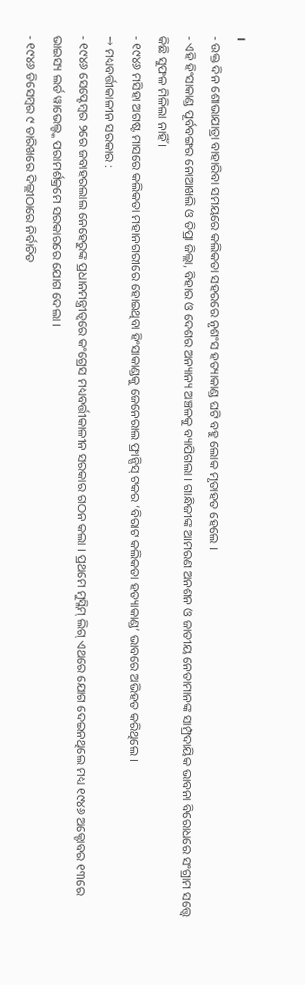।
- ଉକ୍ତ ଦିନ ଶୋଭାଯାତ୍ରା ବାହାରିବା ସମୟରେ କଲିକତା ସହରରେ ନୃଶଂସ ହତ୍ୟାକାଣ୍ଡ ଘଟି ବହୁ ଲୋକ ମୃତାହତ ହେଲେ ।
- ଏହି ହିଂସାକାଣ୍ଡ ପୂର୍ବବଙ୍ଗର ନୋଆଖଲି ଓ ତିପ୍ରା ଜିଲ୍ଲା, ବିହାର ଓ ଦେଶର ଅନ୍ୟାନ୍ୟ ଅଞ୍ଚଳକୁ ବ୍ୟାପିଗଲା । ଗାନ୍ଧିଜୀଙ୍କ ଆମରଣ ଅନଶନ ଓ ଜାତୀୟ ନେତାମାନଙ୍କ ସାମ୍ପ୍ରଦାୟିକ ଭାବନା ବିରୋଧରେ ସଂଗ୍ରାମ ସତ୍ତ୍ଵେ କିଛି ସୁଫଳ ମିଳିଲା ନାହିଁ ।
- ୧୯୪୬ ମସିହା ଅଗଷ୍ଟ ମାସରେ କଲିକତା ମହାନଗରୀରେ ହୋଇଥିବା ହିଂସାକାଣ୍ଡକୁ ଜେନେରାଲ ଫ୍ରାନ୍ସିସ୍ ଟକର ‘ବିରାଟ କଲିକତା ହତ୍ୟାକାଣ୍ଡ’ ଭାବରେ ଅଭିହତ କରିଥିଲେ ।
→ ମଧ୍ୟବର୍ତ୍ତୀକାଳୀନ ସରକାର :
- ୧୯୪୬ ସେପ୍ଟେମ୍ବର ୨ରେ ଜବାହରଲାଲ ନେହେରୁଙ୍କ ପ୍ରଧାନମନ୍ତ୍ରୀତ୍ବରେ କଂଗ୍ରେସ ମଧ୍ୟବର୍ତ୍ତୀକାଳୀନ ସରକାର ଗଠନ କଲା । ପ୍ରଥମେ ମୁସ୍ଲିମ୍ ଲିଗ୍ ଏଥରେ ଯୋଗ ଦେଇନଥିଲେ ମଧ୍ୟ ୧୯୪୬ ଅକ୍ଟୋବର ୧୩ରେ ଭାଇସ୍ୟ ଲର୍ଡ ୱାଭେଲ୍ଙ୍କ ପରାମର୍ଶକ୍ରମେ ସରକାରରେ ଯୋଗ ଦେଲା ।
- ୧୯୪୬ ଡିସେମ୍ବର ୯ ତାରିଖରେ ଦିଲ୍ଲୀଠାରେ ନିର୍ବାଚିତ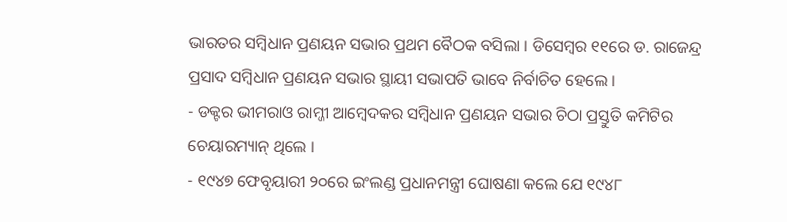ଭାରତର ସମ୍ବିଧାନ ପ୍ରଣୟନ ସଭାର ପ୍ରଥମ ବୈଠକ ବସିଲା । ଡିସେମ୍ବର ୧୧ରେ ଡ. ରାଜେନ୍ଦ୍ର ପ୍ରସାଦ ସମ୍ବିଧାନ ପ୍ରଣୟନ ସଭାର ସ୍ଥାୟୀ ସଭାପତି ଭାବେ ନିର୍ବାଚିତ ହେଲେ ।
- ଡକ୍ଟର ଭୀମରାଓ ରାମ୍ଜୀ ଆମ୍ବେଦକର ସମ୍ବିଧାନ ପ୍ରଣୟନ ସଭାର ଚିଠା ପ୍ରସ୍ତୁତି କମିଟିର ଚେୟାରମ୍ୟାନ୍ ଥିଲେ ।
- ୧୯୪୭ ଫେବୃୟାରୀ ୨୦ରେ ଇଂଲଣ୍ଡ ପ୍ରଧାନମନ୍ତ୍ରୀ ଘୋଷଣା କଲେ ଯେ ୧୯୪୮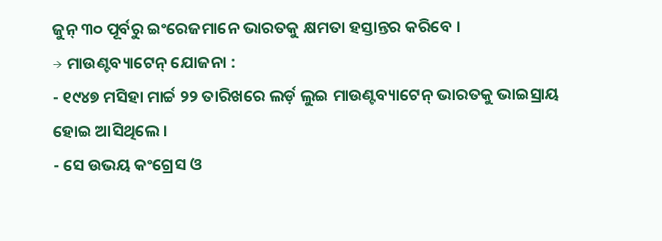ଜୁନ୍ ୩୦ ପୂର୍ବରୁ ଇଂରେଜମାନେ ଭାରତକୁ କ୍ଷମତା ହସ୍ତାନ୍ତର କରିବେ ।
→ ମାଉଣ୍ଟବ୍ୟାଟେନ୍ ଯୋଜନା :
- ୧୯୪୭ ମସିହା ମାର୍ଚ୍ଚ ୨୨ ତାରିଖରେ ଲର୍ଡ଼ ଲୁଇ ମାଉଣ୍ଟବ୍ୟାଟେନ୍ ଭାରତକୁ ଭାଇସ୍ରାୟ ହୋଇ ଆସିଥିଲେ ।
- ସେ ଉଭୟ କଂଗ୍ରେସ ଓ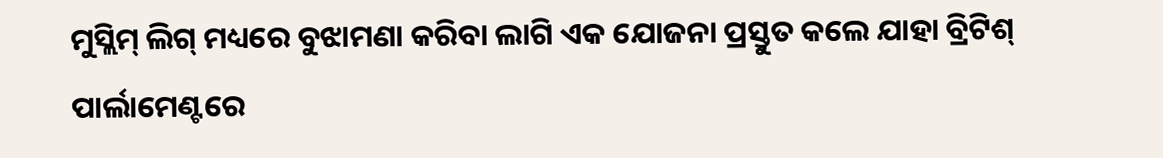ମୁସ୍ଲିମ୍ ଲିଗ୍ ମଧ୍ୟରେ ବୁଝାମଣା କରିବା ଲାଗି ଏକ ଯୋଜନା ପ୍ରସ୍ତୁତ କଲେ ଯାହା ବ୍ରିଟିଶ୍ ପାର୍ଲାମେଣ୍ଟରେ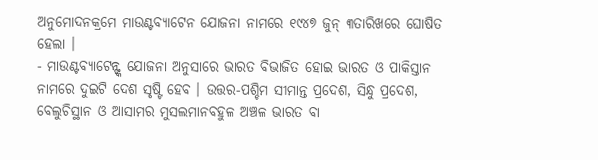ଅନୁମୋଦନକ୍ରମେ ମାଉଣ୍ଟବ୍ୟାଟେନ ଯୋଜନା ନାମରେ ୧୯୪୭ ଜୁନ୍ ୩ତାରିଖରେ ଘୋଷିତ ହେଲା ।
- ମାଉଣ୍ଟବ୍ୟାଟେନ୍ଙ୍କ ଯୋଜନା ଅନୁସାରେ ଭାରତ ବିଭାଜିତ ହୋଇ ଭାରତ ଓ ପାକିସ୍ତାନ ନାମରେ ଦୁଇଟି ଦେଶ ସୃଷ୍ଟି ହେବ । ଉତ୍ତର-ପଶ୍ଚିମ ସୀମାନ୍ତ ପ୍ରଦେଶ, ସିନ୍ଧୁ ପ୍ରଦେଶ, ବେଲୁଚିସ୍ଥାନ ଓ ଆସାମର ମୁସଲମାନବହୁଳ ଅଞ୍ଚଳ ଭାରତ ବା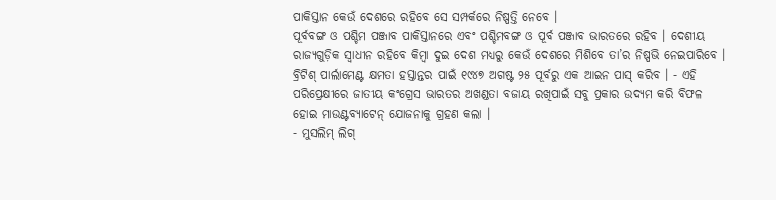ପାକିସ୍ତାନ କେଉଁ ଦେଶରେ ରହିବେ ସେ ସମ୍ପର୍କରେ ନିଷ୍ପତ୍ତି ନେବେ ।
ପୂର୍ବବଙ୍ଗ ଓ ପଶ୍ଚିମ ପଞ୍ଜାବ ପାକିସ୍ତାନରେ ଏବଂ ପଶ୍ଚିମବଙ୍ଗ ଓ ପୂର୍ବ ପଞ୍ଜାବ ଭାରତରେ ରହିବ । ଦେଶୀୟ ରାଜ୍ୟଗୁଡ଼ିକ ସ୍ବାଧୀନ ରହିବେ କିମ୍ବା ଦୁଇ ଦେଶ ମଧ୍ୟରୁ କେଉଁ ଦେଶରେ ମିଶିବେ ତା’ର ନିଷ୍ପଭି ନେଇପାରିବେ । ବ୍ରିଟିଶ୍ ପାର୍ଲାମେଣ୍ଟ କ୍ଷମତା ହସ୍ତାନ୍ତର ପାଇଁ ୧୯୪୭ ଅଗଷ୍ଟ ୨୫ ପୂର୍ବରୁ ଏକ ଆଇନ ପାସ୍ କରିବ । - ଏହି ପରିପ୍ରେକ୍ଷୀରେ ଜାତୀୟ କଂଗ୍ରେସ ଭାରତର ଅଖଣ୍ଡତା ବଜାୟ ରଖିପାଇଁ ସବୁ ପ୍ରକାର ଉଦ୍ୟମ କରି ବିଫଳ ହୋଇ ମାଉଣ୍ଟବ୍ୟାଟେନ୍ ଯୋଜନାକୁ ଗ୍ରହଣ କଲା ।
- ମୁସଲିମ୍ ଲିଗ୍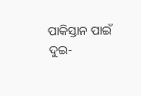ପାକିସ୍ତାନ ପାଇଁ ଦୁଇ-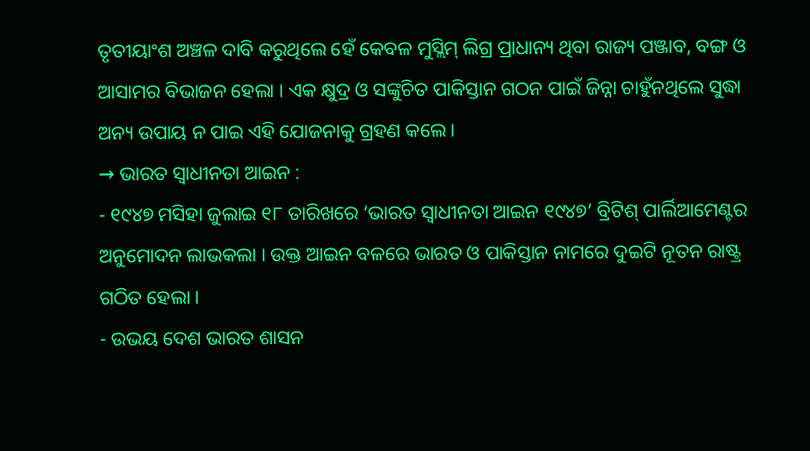ତୃତୀୟାଂଶ ଅଞ୍ଚଳ ଦାବି କରୁଥିଲେ ହେଁ କେବଳ ମୁସ୍ଲିମ୍ ଲିଗ୍ର ପ୍ରାଧାନ୍ୟ ଥିବା ରାଜ୍ୟ ପଞ୍ଜାବ, ବଙ୍ଗ ଓ ଆସାମର ବିଭାଜନ ହେଲା । ଏକ କ୍ଷୁଦ୍ର ଓ ସଙ୍କୁଚିତ ପାକିସ୍ତାନ ଗଠନ ପାଇଁ ଜିନ୍ନା ଚାହୁଁନଥିଲେ ସୁଦ୍ଧା ଅନ୍ୟ ଉପାୟ ନ ପାଇ ଏହି ଯୋଜନାକୁ ଗ୍ରହଣ କଲେ ।
→ ଭାରତ ସ୍ବାଧୀନତା ଆଇନ :
- ୧୯୪୭ ମସିହା ଜୁଲାଇ ୧୮ ତାରିଖରେ ‘ଭାରତ ସ୍ଵାଧୀନତା ଆଇନ ୧୯୪୭’ ବ୍ରିଟିଶ୍ ପାର୍ଲିଆମେଣ୍ଟର ଅନୁମୋଦନ ଲାଭକଲା । ଉକ୍ତ ଆଇନ ବଳରେ ଭାରତ ଓ ପାକିସ୍ତାନ ନାମରେ ଦୁଇଟି ନୂତନ ରାଷ୍ଟ୍ର ଗଠିତ ହେଲା ।
- ଉଭୟ ଦେଶ ଭାରତ ଶାସନ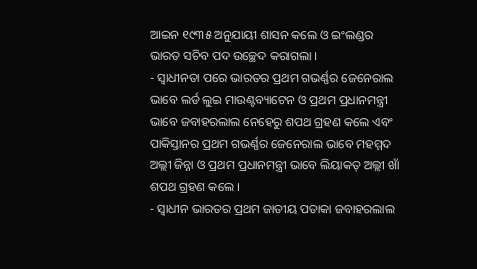ଆଇନ ୧୯୩୫ ଅନୁଯାୟୀ ଶାସନ କଲେ ଓ ଇଂଲଣ୍ଡର ଭାରତ ସଚିବ ପଦ ଉଚ୍ଛେଦ କରାଗଲା ।
- ସ୍ଵାଧୀନତା ପରେ ଭାରତର ପ୍ରଥମ ଗଭର୍ଣ୍ଣର ଜେନେରାଲ ଭାବେ ଲର୍ଡ ଲୁଇ ମାଉଣ୍ଟବ୍ୟାଟେନ ଓ ପ୍ରଥମ ପ୍ରଧାନମନ୍ତ୍ରୀ ଭାବେ ଜବାହରଲାଲ ନେହେରୁ ଶପଥ ଗ୍ରହଣ କଲେ ଏବଂ ପାକିସ୍ତାନର ପ୍ରଥମ ଗଭର୍ଣ୍ଣର ଜେନେରାଲ ଭାବେ ମହମ୍ମଦ ଅଲ୍ଲୀ ଜିନ୍ନା ଓ ପ୍ରଥମ ପ୍ରଧାନମନ୍ତ୍ରୀ ଭାବେ ଲିୟାକତ୍ ଅଲ୍ଲୀ ଖାଁ ଶପଥ ଗ୍ରହଣ କଲେ ।
- ସ୍ଵାଧୀନ ଭାରତର ପ୍ରଥମ ଜାତୀୟ ପତାକା ଜବାହରଲାଲ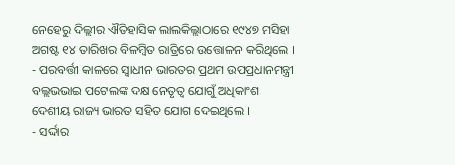ନେହେରୁ ଦିଲ୍ଲୀର ଐତିହାସିକ ଲାଲକିଲ୍ଲାଠାରେ ୧୯୪୭ ମସିହା ଅଗଷ୍ଟ ୧୪ ତାରିଖର ବିଳମ୍ବିତ ରାତ୍ରିରେ ଉତ୍ତୋଳନ କରିଥିଲେ ।
- ପରବର୍ତ୍ତୀ କାଳରେ ସ୍ଵାଧୀନ ଭାରତର ପ୍ରଥମ ଉପପ୍ରଧାନମନ୍ତ୍ରୀ ବଲ୍ଲଭଭାଇ ପଟେଲଙ୍କ ଦକ୍ଷ ନେତୃତ୍ଵ ଯୋଗୁଁ ଅଧିକାଂଶ ଦେଶୀୟ ରାଜ୍ୟ ଭାରତ ସହିତ ଯୋଗ ଦେଇଥିଲେ ।
- ସର୍ଦ୍ଦାର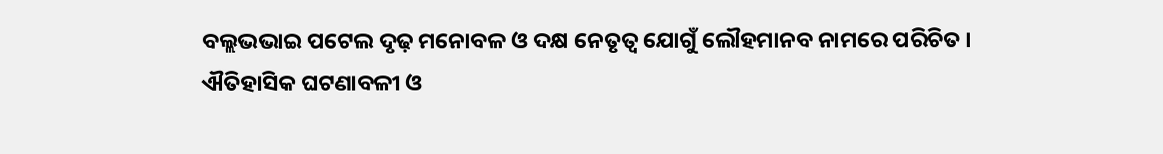ବଲ୍ଲଭଭାଇ ପଟେଲ ଦୃଢ଼ ମନୋବଳ ଓ ଦକ୍ଷ ନେତୃତ୍ବ ଯୋଗୁଁ ଲୌହମାନବ ନାମରେ ପରିଚିତ ।
ଐତିହାସିକ ଘଟଣାବଳୀ ଓ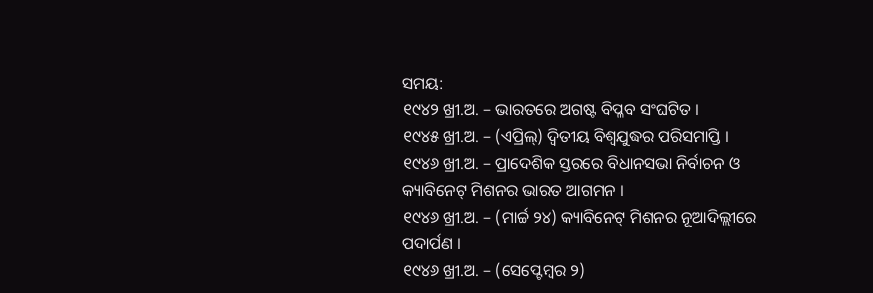ସମୟ:
୧୯୪୨ ଖ୍ରୀ.ଅ. – ଭାରତରେ ଅଗଷ୍ଟ ବିପ୍ଳବ ସଂଘଟିତ ।
୧୯୪୫ ଖ୍ରୀ.ଅ. – (ଏପ୍ରିଲ୍) ଦ୍ଵିତୀୟ ବିଶ୍ବଯୁଦ୍ଧର ପରିସମାପ୍ତି ।
୧୯୪୬ ଖ୍ରୀ.ଅ. – ପ୍ରାଦେଶିକ ସ୍ତରରେ ବିଧାନସଭା ନିର୍ବାଚନ ଓ କ୍ୟାବିନେଟ୍ ମିଶନର ଭାରତ ଆଗମନ ।
୧୯୪୬ ଖ୍ରୀ.ଅ. – (ମାର୍ଚ୍ଚ ୨୪) କ୍ୟାବିନେଟ୍ ମିଶନର ନୂଆଦିଲ୍ଲୀରେ ପଦାର୍ପଣ ।
୧୯୪୬ ଖ୍ରୀ.ଅ. – (ସେପ୍ଟେମ୍ବର ୨)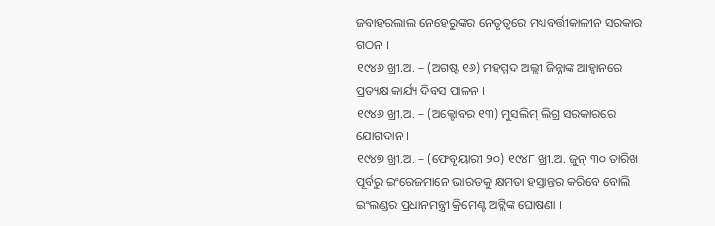ଜବାହରଲାଲ ନେହେରୁଙ୍କର ନେତୃତ୍ବରେ ମଧ୍ୟବର୍ତ୍ତୀକାଳୀନ ସରକାର ଗଠନ ।
୧୯୪୬ ଖ୍ରୀ.ଅ. – (ଅଗଷ୍ଟ ୧୬) ମହମ୍ମଦ ଅଲ୍ଲୀ ଜିନ୍ନାଙ୍କ ଆହ୍ବାନରେ ପ୍ରତ୍ୟକ୍ଷ କାର୍ଯ୍ୟ ଦିବସ ପାଳନ ।
୧୯୪୬ ଖ୍ରୀ.ଅ. – (ଅକ୍ଟୋବର ୧୩) ମୁସଲିମ୍ ଲିଗ୍ର ସରକାରରେ ଯୋଗଦାନ ।
୧୯୪୭ ଖ୍ରୀ.ଅ. – (ଫେବୃୟାରୀ ୨୦) ୧୯୪୮ ଖ୍ରୀ.ଅ. ଜୁନ୍ ୩୦ ତାରିଖ ପୂର୍ବରୁ ଇଂରେଜମାନେ ଭାରତକୁ କ୍ଷମତା ହସ୍ତାନ୍ତର କରିବେ ବୋଲି ଇଂଲଣ୍ଡର ପ୍ରଧାନମନ୍ତ୍ରୀ କ୍ରିମେଣ୍ଟ ଅଟ୍ଲିଙ୍କ ଘୋଷଣା ।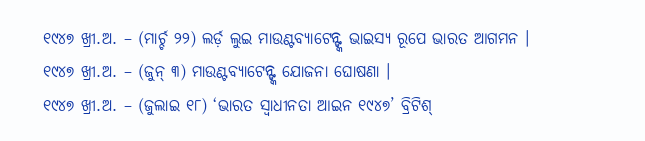୧୯୪୭ ଖ୍ରୀ.ଅ. – (ମାର୍ଚ୍ଚ ୨୨) ଲର୍ଡ଼ ଲୁଇ ମାଉଣ୍ଟବ୍ୟାଟେନ୍ଙ୍କ ଭାଇସ୍ୟ ରୂପେ ଭାରତ ଆଗମନ ।
୧୯୪୭ ଖ୍ରୀ.ଅ. – (ଜୁନ୍ ୩) ମାଉଣ୍ଟବ୍ୟାଟେନ୍ଙ୍କ ଯୋଜନା ଘୋଷଣା ।
୧୯୪୭ ଖ୍ରୀ.ଅ. – (ଜୁଲାଇ ୧୮) ‘ଭାରତ ସ୍ଵାଧୀନତା ଆଇନ ୧୯୪୭’ ବ୍ରିଟିଶ୍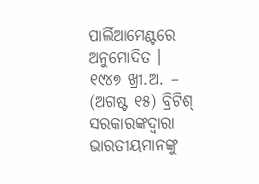ପାର୍ଲିଆମେଣ୍ଟରେ ଅନୁମୋଦିତ ।
୧୯୪୭ ଖ୍ରୀ.ଅ. – (ଅଗଷ୍ଟ ୧୫) ବ୍ରିଟିଶ୍ ସରକାରଙ୍କଦ୍ବାରା ଭାରତୀୟମାନଙ୍କୁ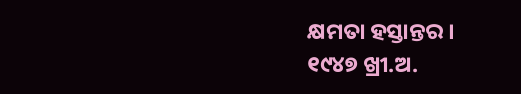କ୍ଷମତା ହସ୍ତାନ୍ତର ।
୧୯୪୭ ଖ୍ରୀ.ଅ.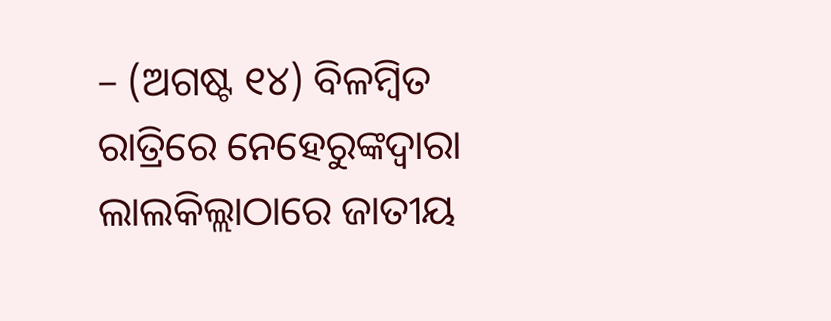– (ଅଗଷ୍ଟ ୧୪) ବିଳମ୍ବିତ ରାତ୍ରିରେ ନେହେରୁଙ୍କଦ୍ୱାରା ଲାଲକିଲ୍ଲାଠାରେ ଜାତୀୟ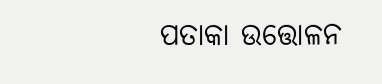ପତାକା ଉତ୍ତୋଳନ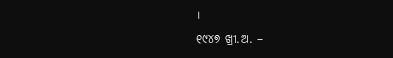।
୧୯୪୭ ଖ୍ରୀ.ଅ. –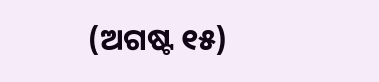(ଅଗଷ୍ଟ ୧୫)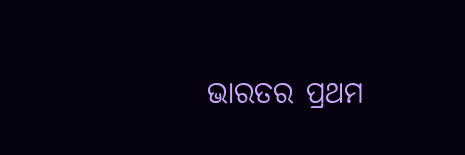ଭାରତର ପ୍ରଥମ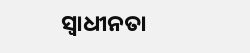ସ୍ଵାଧୀନତା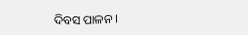ଦିବସ ପାଳନ ।